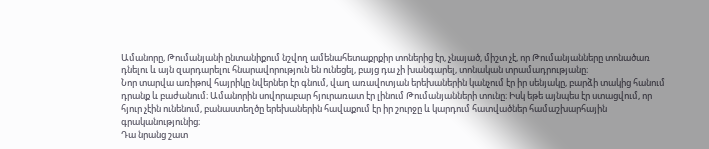Ամանորը, Թումանյանի ընտանիքում նշվող ամենահետաքրքիր տոներից էր, չնայած, միշտ չէ, որ Թումանյանները տոնածառ դնելու և այն զարդարելու հնարավորություն են ունեցել, բայց դա չի խանգարել, տոնական տրամադրությանը։
Նոր տարվա առիթով հայրիկը նվերներ էր գնում, վաղ առավոտյան երեխաներին կանչում էր իր սենյակը, բարձի տակից հանում դրանք և բաժանում։ Ամանորին սովորաբար հյուրառատ էր լինում Թումանյանների տունը։ Իսկ եթե այնպես էր ստացվում, որ հյուր չէին ունենում, բանաստեղծը երեխաներին հավաքում էր իր շուրջը և կարդում հատվածներ համաշխարհային գրականությունից։
Դա նրանց շատ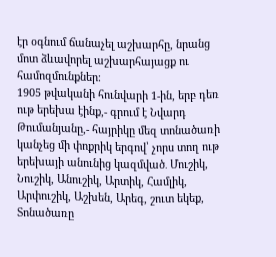էր օգնում ճանաչել աշխարհը, նրանց մոտ ձևավորել աշխարհայացք ու համոզմունքներ։
1905 թվականի հունվարի 1-ին, երբ դեռ ութ երեխա էինք,- գրում է Նվարդ Թումանյանը,- հայրիկը մեզ տոնածառի կանչեց մի փոքրիկ երգով՝ չորս տող ութ երեխայի անունից կազմված․ Մուշիկ, Նուշիկ, Անուշիկ, Արտիկ, Համլիկ, Արփուշիկ, Աշխեն, Արեգ, շուտ եկեք, Տոնածառը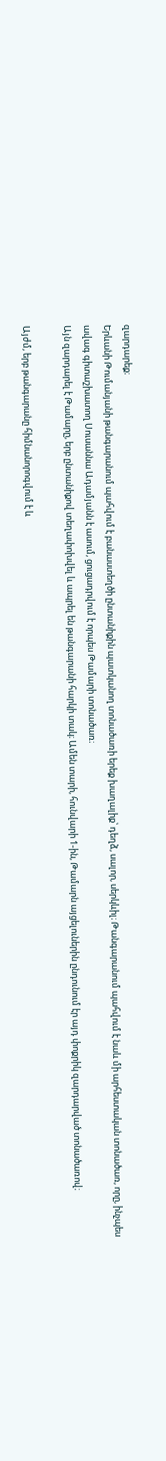զարդարեք։
Երևանի Թումանյանի թանգարանում պահվում է բանաստեղծի ընտանիքին պատկանող տոնածառի երեք խաղալիք՝ դեղձ, սալոր, սերկևիլ։ Թանգարանում պահվում է նաև մի արհեստական տոնածառ, որը, ինչպես ավագ գիտաշխատող Սուսաննա Ադամյանն է ասում, ցուցադրվում է որպես Թամարի տոնածառ։
Այն զարդարել է Թամարը, երբ ընտանիքով տեղափոխվել և ապրել են թանգարանի հարկի տակ։ Ամեն տարի, հունվարի 1-ին, Թամարն այցելուներին ընդունում էր այդ փոքրիկ զարդարված տոնածառով։

Այժմ, երբ թանգարանը հիմնանորոգվում է և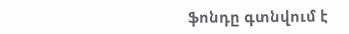ֆոնդը գտնվում է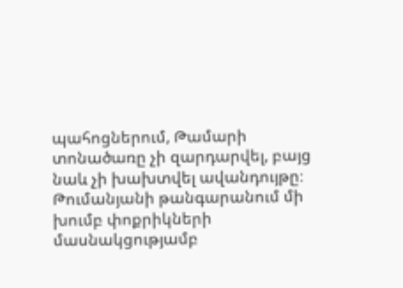պահոցներում, Թամարի տոնածառը չի զարդարվել, բայց նաև չի խախտվել ավանդույթը։ Թումանյանի թանգարանում մի խումբ փոքրիկների մասնակցությամբ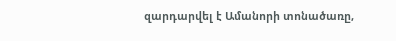զարդարվել է Ամանորի տոնածառը,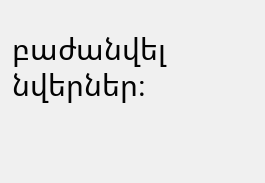բաժանվել նվերներ։